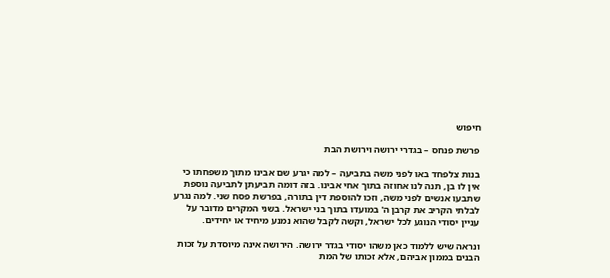חיפוש

פרשת פנחס – בגדרי ירושה וירושת הבת

בנות צלפחד באו לפני משה בתביעה – למה יגרע שם אבינו מתוך משפחתו כי אין לו בן, תנה לנו אחוזה בתוך אחי אבינו. בזה דומה תביעתן לתביעה נוספת שתבעו אנשים לפני משה, וזכו להוספת דין בתורה, בפרשת פסח שני. למה נגרע לבלתי הקריב את קרבן ה' במועדו בתוך בני ישראל. בשני המקרים מדובר על עניין יסודי הנוגע לכל ישראל, וקשה לקבל שהוא נמנע מיחיד או יחידים.

ונראה שיש ללמוד כאן משהו יסודי בגדר ירושה. הירושה אינה מיוסדת על זכות הבנים בממון אביהם, אלא זכותו של המת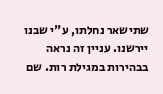שתישאר נחלתו, ע"י שבנו יירשנו. עניין זה נראה בבהירות במגילת רות. שם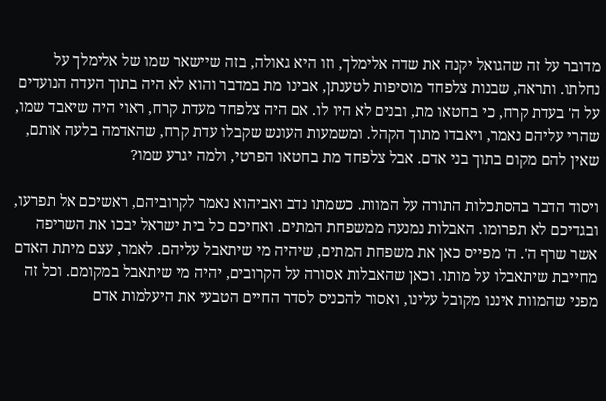מדובר על זה שהגואל יקנה את שדה אלימלך, וזו היא גאולה, בזה שיישאר שמו של אלימלך על נחלתו. ותראה, שבנות צלפחד מוסיפות לטענתן, אבינו מת במדבר והוא לא היה בתוך העדה הנועדים על ה' בעדת קרח, כי בחטאו מת, ובנים לא היו לו. אם היה צלפחד מעדת קרח, ראוי היה שיאבד שמו, שהרי עליהם נאמר, ויאבדו מתוך הקהל. ומשמעות העונש שקבלו עדת קרח, שהאדמה בלעה אותם, שאין להם מקום בתוך בני אדם. אבל צלפחד מת בחטאו הפרטי, ולמה יגרע שמו?

ויסוד הדבר בהסתכלות התורה על המוות. כשמתו נדב ואביהוא נאמר לקרוביהם, ראשיכם אל תפרעו, ובגדיכם לא תפרומו. האבלות נמנעה ממשפחת המתים. ואחיכם כל בית ישראל יבכו את השריפה אשר שרף ה'. ה' מפייס כאן את משפחת המתים, שיהיה מי שיתאבל עליהם. לאמר, עצם מיתת האדם מחייבת שיתאבלו על מותו. וכאן שהאבלות אסורה על הקרובים, יהיה מי שיתאבל במקומם. וכל זה מפני שהמוות איננו מקובל עלינו, ואסור להכניס לסדר החיים הטבעי את היעלמות אדם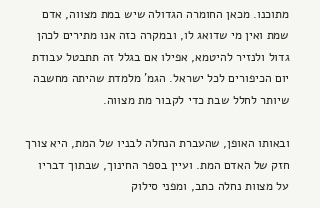מתוכנו. מכאן החומרה הגדולה שיש במת מצווה, אדם שמת ואין מי שדואג לו, ובמקרה כזה אנו מתירים לכהן גדול ולנזיר להיטמא, אפילו אם בגלל זה תתבטל עבודת יום הכיפורים לכל ישראל. הגמ' מלמדת שהיתה מחשבה שיותר לחלל שבת כדי לקבור מת מצווה.

ובאותו האופן, שהעברת הנחלה לבניו של המת, היא צורך חזק של האדם המת. ועיין בספר החינוך, שבתוך דבריו על מצוות נחלה כתב, ומפני סילוק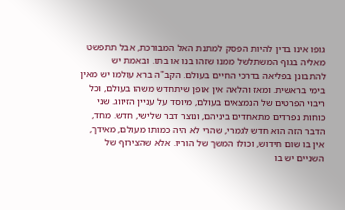גופו אינו בדין להיות הפסק למתנת האל המבורכת, אבל תתפשט מאליה בגוף המשתלשל ממנו שזהו בנו או בתו. ובאמת יש להתבונן בפליאה בדרכי החיים בעולם. הקב"ה ברא עולמו יש מאין בימי בראשית. ומאז והלאה אין אופן שיתחדש משהו בעולם, וכל ריבוי הפרטים של הנמצאים בעולם, מיוסד על עניין הזיווג. שני כוחות נפרדים מתאחדים ביניהם, ונוצר דבר שלישי, חדש. מחד, הדבר הזה הוא חדש לגמרי, שהרי לא היה כמותו מעולם, מאידך, אין בו שום חידוש, וכולו המשך של הוריו. אלא שהצירוף של השניים יש בו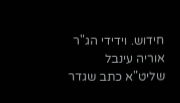חידוש. וידידי הג"ר אוריה עינבל שליט"א כתב שגדר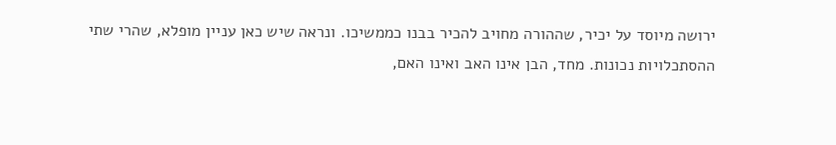ירושה מיוסד על יכיר, שההורה מחויב להכיר בבנו כממשיכו. ונראה שיש כאן עניין מופלא, שהרי שתי ההסתכלויות נכונות. מחד, הבן אינו האב ואינו האם,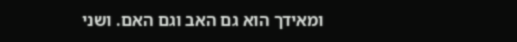ומאידך הוא גם האב וגם האם. ושני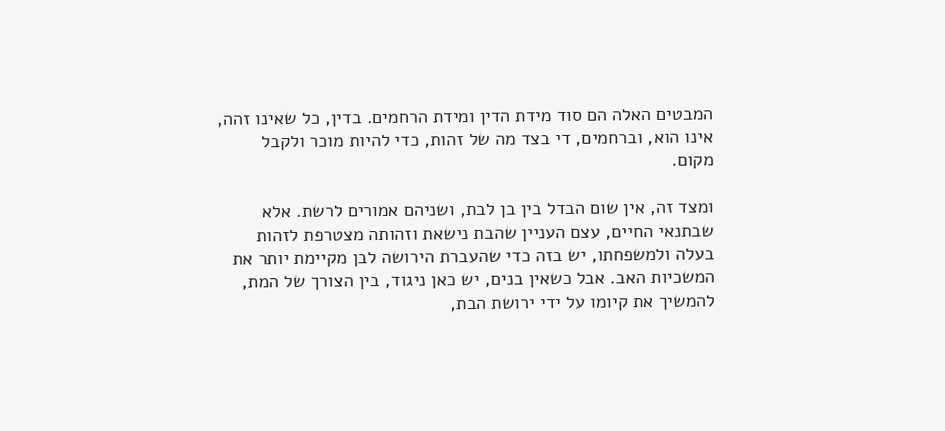המבטים האלה הם סוד מידת הדין ומידת הרחמים. בדין, כל שאינו זהה, אינו הוא, וברחמים, די בצד מה של זהות, כדי להיות מוכר ולקבל מקום.

ומצד זה, אין שום הבדל בין בן לבת, ושניהם אמורים לרשת. אלא שבתנאי החיים, עצם העניין שהבת נישאת וזהותה מצטרפת לזהות בעלה ולמשפחתו, יש בזה כדי שהעברת הירושה לבן מקיימת יותר את המשכיות האב. אבל כשאין בנים, יש כאן ניגוד, בין הצורך של המת, להמשיך את קיומו על ידי ירושת הבת,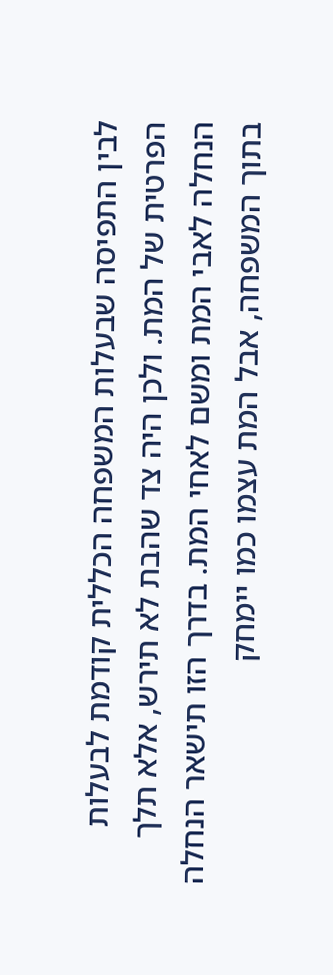לבין התפיסה שבעלות המשפחה הכללית קודמת לבעלות הפרטית של המת. ולכן היה צד שהבת לא תירש, אלא תלך הנחלה לאבי המת ומשם לאחי המת. בדרך הזו תישאר הנחלה בתוך המשפחה, אבל המת עצמו כמו יימחק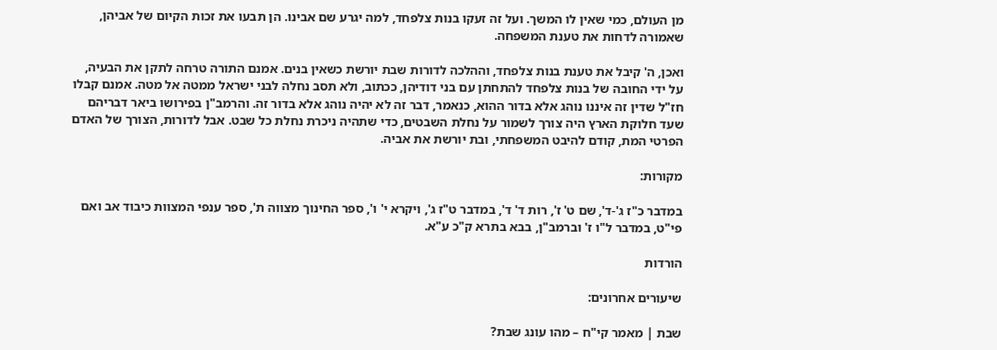מן העולם, כמי שאין לו המשך. ועל זה זעקו בנות צלפחד, למה יגרע שם אבינו. הן תבעו את זכות הקיום של אביהן, שאמורה לדחות את טענת המשפחה.

ואכן, ה' קיבל את טענת בנות צלפחד, וההלכה לדורות שבת יורשת כשאין בנים. אמנם התורה טרחה לתקן את הבעיה, על ידי החובה של בנות צלפחד להתחתן עם בני דודיהן, ככתוב, ולא תסב נחלה לבני ישראל ממטה אל מטה. אמנם קבלו חז"ל שדין זה איננו נוהג אלא בדור ההוא, כנאמר, דבר זה לא יהיה נוהג אלא בדור זה. והרמב"ן בפירושו ביאר דבריהם שעד חלוקת הארץ היה צורך לשמור על נחלת השבטים, כדי שתהיה ניכרת נחלת כל שבט. אבל לדורות, הצורך של האדם הפרטי המת, קודם להיבט המשפחתי, ובת יורשת את אביה.

מקורות:

במדבר כ"ז ג'-ד', שם ט' ז', רות ד' ד', במדבר ט"ז ג', ויקרא י' ו', ספר החינוך מצווה ת', ספר ענפי המצוות כיבוד אב ואם פי"ט, במדבר ל"ו ז' וברמב"ן, בבא בתרא ק"כ ע"א.

הורדות

שיעורים אחרונים:

שבת | מאמר קי"ח – מהו עונג שבת?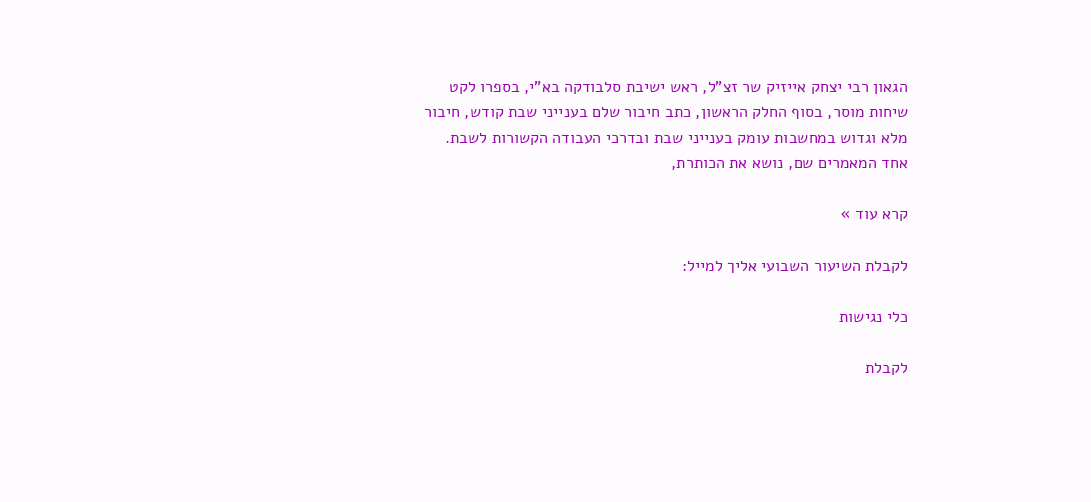הגאון רבי יצחק אייזיק שר זצ"ל, ראש ישיבת סלבודקה בא"י, בספרו לקט שיחות מוסר, בסוף החלק הראשון, כתב חיבור שלם בענייני שבת קודש, חיבור מלא וגדוש במחשבות עומק בענייני שבת ובדרכי העבודה הקשורות לשבת. אחד המאמרים שם, נושא את הכותרת,

קרא עוד »

לקבלת השיעור השבועי אליך למייל:

כלי נגישות

לקבלת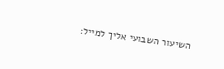השיעור השבועי אליך למייל: